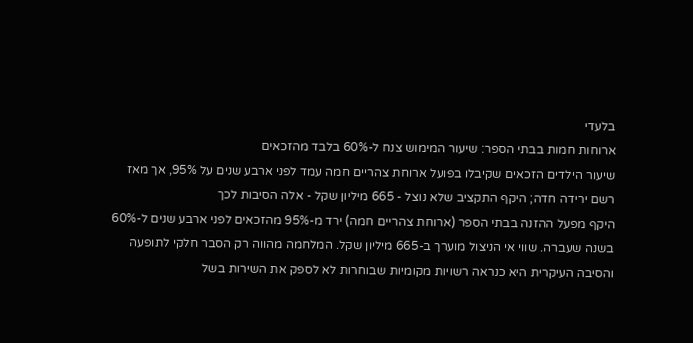בלעדי
ארוחות חמות בבתי הספר: שיעור המימוש צנח ל-60% בלבד מהזכאים
שיעור הילדים הזכאים שקיבלו בפועל ארוחת צהריים חמה עמד לפני ארבע שנים על 95%, אך מאז רשם ירידה חדה; היקף התקציב שלא נוצל - 665 מיליון שקל - אלה הסיבות לכך
היקף מפעל ההזנה בבתי הספר (ארוחת צהריים חמה) ירד מ-95% מהזכאים לפני ארבע שנים ל-60% בשנה שעברה. שווי אי הניצול מוערך ב-665 מיליון שקל. המלחמה מהווה רק הסבר חלקי לתופעה והסיבה העיקרית היא כנראה רשויות מקומיות שבוחרות לא לספק את השירות בשל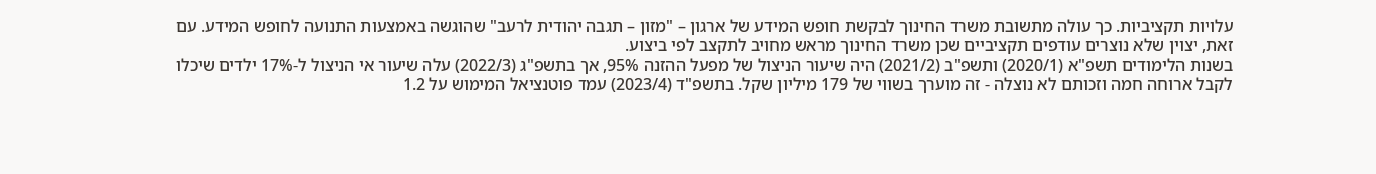עלויות תקציביות. כך עולה מתשובת משרד החינוך לבקשת חופש המידע של ארגון – "מזון – תגבה יהודית לרעב" שהוגשה באמצעות התנועה לחופש המידע. עם זאת, יצוין שלא נוצרים עודפים תקציביים שכן משרד החינוך מראש מחויב לתקצב לפי ביצוע.
בשנות הלימודים תשפ"א (2020/1) ותשפ"ב (2021/2) היה שיעור הניצול של מפעל ההזנה 95%, אך בתשפ"ג (2022/3) עלה שיעור אי הניצול ל-17% ילדים שיכלו לקבל ארוחה חמה וזכותם לא נוצלה - זה מוערך בשווי של 179 מיליון שקל. בתשפ"ד (2023/4) עמד פוטנציאל המימוש על 1.2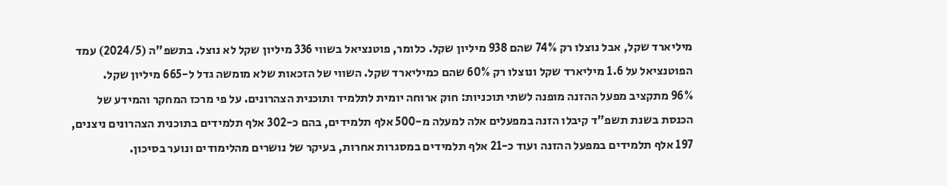מיליארד שקל, אבל נוצלו רק 74% שהם 938 מיליון שקל. כלומר, פוטנציאל בשווי 336 מיליון שקל לא נוצל. בתשפ"ה (2024/5) עמד הפוטנציאל על 1.6 מיליארד שקל ונוצלו רק 60% שהם כמיליארד שקל. השווי של הזכאות שלא מומשה גדל ל-665 מיליון שקל.
96% מתקציב מפעל ההזנה מופנה לשתי תוכניות: חוק ארוחה יומית לתלמיד ותוכנית הצהרונים. על פי מרכז המחקר והמידע של הכנסת בשנת תשפ"ד קיבלו הזנה במפעלים אלה למעלה מ-500 אלף תלמידים, בהם כ-302 אלף תלמידים בתוכנית הצהרונים ניצנים, 197 אלף תלמידים במפעל ההזנה ועוד כ-21 אלף תלמידים במסגרות אחרות, בעיקר של נושרים מהלימודים ונוער בסיכון.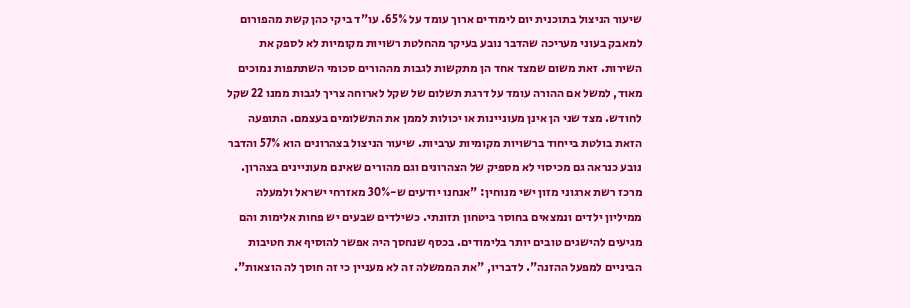שיעור הניצול בתוכנית יום לימודים ארוך עומד על 65%. עו"ד ביקי כהן קשת מהפורום למאבק בעוני מעריכה שהדבר נובע בעיקר מהחלטת רשויות מקומיות לא לספק את השירות. זאת משום שמצד אחד הן מתקשות לגבות מההורים סכומי השתתפות נמוכים מאוד, למשל אם ההורה עומד על דרגת תשלום של שקל לארוחה צריך לגבות ממנו 22 שקל לחודש. מצד שני הן אינן מעוניינות או יכולות לממן את התשלומים בעצמם. התופעה הזאת בולטת בייחוד ברשויות מקומיות ערביות. שיעור הניצול בצהרונים הוא 57% והדבר נובע כנראה גם מכיסוי לא מספיק של הצהרונים וגם מהורים שאינם מעוניינים בצהרון.
מרכז רשת ארגוני מזון ישי מנוחין: "אנחנו יודעים ש-30% מאזרחי ישראל ולמעלה ממיליון ילדים ונמצאים בחוסר ביטחון תזונתי. כשילדים שבעים יש פחות אלימות והם מגיעים להישגים טובים יותר בלימודים. בכסף שנחסך היה אפשר להוסיף את חטיבות הביניים למפעל ההזנה". לדבריו, "את הממשלה זה לא מעניין כי זה חוסך לה הוצאות".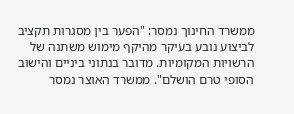ממשרד החינוך נמסר: "הפער בין מסגרות תקציב לביצוע נובע בעיקר מהיקף מימוש משתנה של הרשויות המקומיות. מדובר בנתוני ביניים והישוב הסופי טרם הושלם". ממשרד האוצר נמסר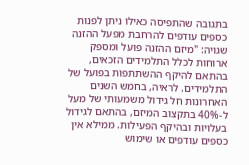בתגובה שהתפיסה כאילו ניתן לפנות כספים עודפים להרחבת מפעל ההזנה שגויה: "מיזם ההזנה פועל ומספק ארוחות לכלל התלמידים הזכאים, בהתאם להיקף ההשתתפות בפועל של התלמידים. לראיה, בחמש השנים האחרונות חל גידול משמעותי של מעל ל-40% בתקצוב המיזם, בהתאם לגידול בעלויות ובהיקף הפעילות. ממילא אין כספים עודפים או שימוש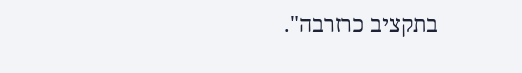בתקציב כרזרבה".